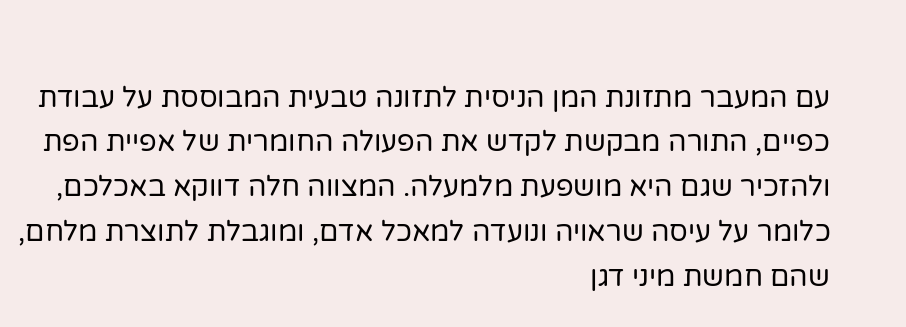עם המעבר מתזונת המן הניסית לתזונה טבעית המבוססת על עבודת כפיים, התורה מבקשת לקדש את הפעולה החומרית של אפיית הפת ולהזכיר שגם היא מושפעת מלמעלה. המצווה חלה דווקא באכלכם, כלומר על עיסה שראויה ונועדה למאכל אדם, ומוגבלת לתוצרת מלחם, שהם חמשת מיני דגן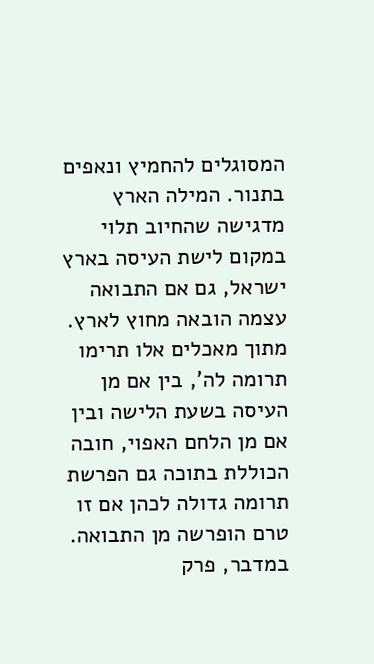המסוגלים להחמיץ ונאפים בתנור. המילה הארץ מדגישה שהחיוב תלוי במקום לישת העיסה בארץ ישראל, גם אם התבואה עצמה הובאה מחוץ לארץ. מתוך מאכלים אלו תרימו תרומה לה', בין אם מן העיסה בשעת הלישה ובין אם מן הלחם האפוי, חובה הכוללת בתוכה גם הפרשת תרומה גדולה לכהן אם זו טרם הופרשה מן התבואה.
במדבר, פרק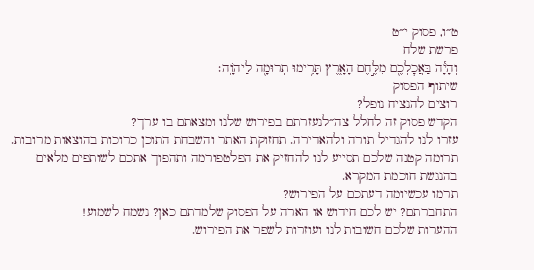ט״ו, פסוק י״ט
פרשת שלח
וְהָיָ֕ה בַּאֲכׇלְכֶ֖ם מִלֶּ֣חֶם הָאָ֑רֶץ תָּרִ֥ימוּ תְרוּמָ֖ה לַיהֹוָֽה׃
שיתוף הפסוק
רוצים להנציח נופל?
הקדש פסוק זה לחלל צה״לנעזרתם בפירוש שלנו ומצאתם בו ערך?
עזרו לנו להגדיל תורה ולהאדירה. תחזוקת האתר והשבחת התוכן כרוכות בהוצאות מרובות. תרומה קטנה שלכם תסייע לנו להחזיק את הפלטפורמה ותהפוך אתכם לשותפים מלאים בהנגשת חוכמת המקרא.
תרמו עכשיומה דעתכם על הפירוש?
התחברתם? יש לכם חידוש או הארה על הפסוק שלמדתם כאן? נשמח לשמוע!
ההערות שלכם חשובות לנו ועוזרות לשפר את הפירוש.